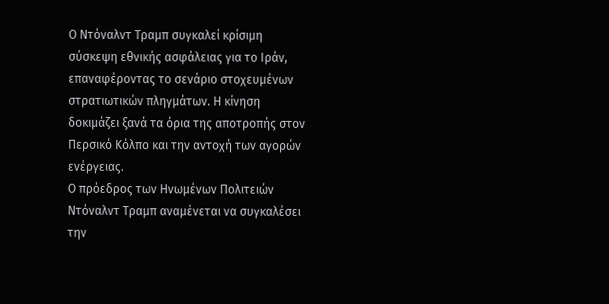Ο Ντόναλντ Τραμπ συγκαλεί κρίσιμη σύσκεψη εθνικής ασφάλειας για το Ιράν, επαναφέροντας το σενάριο στοχευμένων στρατιωτικών πληγμάτων. Η κίνηση δοκιμάζει ξανά τα όρια της αποτροπής στον Περσικό Κόλπο και την αντοχή των αγορών ενέργειας.
Ο πρόεδρος των Ηνωμένων Πολιτειών Ντόναλντ Τραμπ αναμένεται να συγκαλέσει την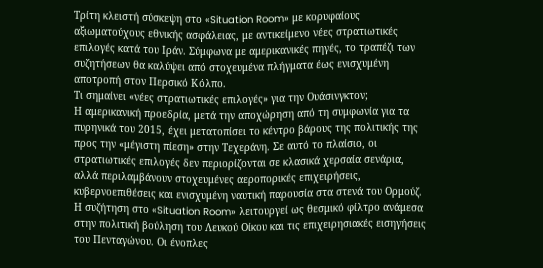Τρίτη κλειστή σύσκεψη στο «Situation Room» με κορυφαίους αξιωματούχους εθνικής ασφάλειας, με αντικείμενο νέες στρατιωτικές επιλογές κατά του Ιράν. Σύμφωνα με αμερικανικές πηγές, το τραπέζι των συζητήσεων θα καλύψει από στοχευμένα πλήγματα έως ενισχυμένη αποτροπή στον Περσικό Κόλπο.
Τι σημαίνει «νέες στρατιωτικές επιλογές» για την Ουάσινγκτον;
Η αμερικανική προεδρία, μετά την αποχώρηση από τη συμφωνία για τα πυρηνικά του 2015, έχει μετατοπίσει το κέντρο βάρους της πολιτικής της προς την «μέγιστη πίεση» στην Τεχεράνη. Σε αυτό το πλαίσιο, οι στρατιωτικές επιλογές δεν περιορίζονται σε κλασικά χερσαία σενάρια, αλλά περιλαμβάνουν στοχευμένες αεροπορικές επιχειρήσεις, κυβερνοεπιθέσεις και ενισχυμένη ναυτική παρουσία στα στενά του Ορμούζ.
Η συζήτηση στο «Situation Room» λειτουργεί ως θεσμικό φίλτρο ανάμεσα στην πολιτική βούληση του Λευκού Οίκου και τις επιχειρησιακές εισηγήσεις του Πενταγώνου. Οι ένοπλες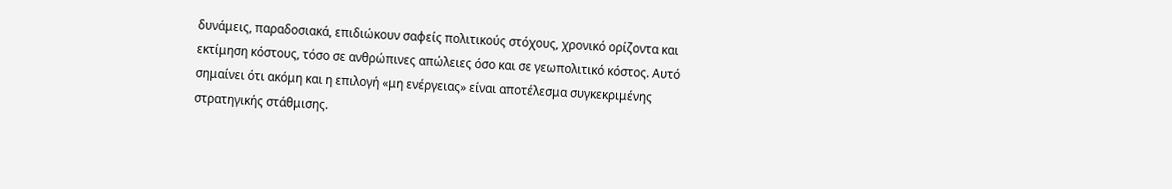δυνάμεις, παραδοσιακά, επιδιώκουν σαφείς πολιτικούς στόχους, χρονικό ορίζοντα και εκτίμηση κόστους, τόσο σε ανθρώπινες απώλειες όσο και σε γεωπολιτικό κόστος. Αυτό σημαίνει ότι ακόμη και η επιλογή «μη ενέργειας» είναι αποτέλεσμα συγκεκριμένης στρατηγικής στάθμισης.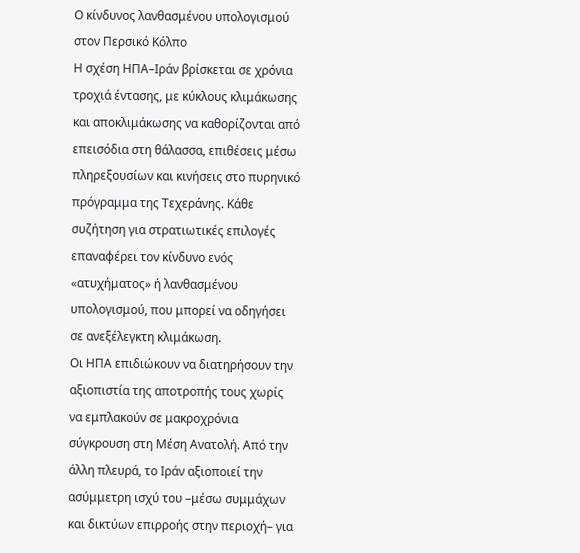Ο κίνδυνος λανθασμένου υπολογισμού στον Περσικό Κόλπο
Η σχέση ΗΠΑ–Ιράν βρίσκεται σε χρόνια τροχιά έντασης, με κύκλους κλιμάκωσης και αποκλιμάκωσης να καθορίζονται από επεισόδια στη θάλασσα, επιθέσεις μέσω πληρεξουσίων και κινήσεις στο πυρηνικό πρόγραμμα της Τεχεράνης. Κάθε συζήτηση για στρατιωτικές επιλογές επαναφέρει τον κίνδυνο ενός «ατυχήματος» ή λανθασμένου υπολογισμού, που μπορεί να οδηγήσει σε ανεξέλεγκτη κλιμάκωση.
Οι ΗΠΑ επιδιώκουν να διατηρήσουν την αξιοπιστία της αποτροπής τους χωρίς να εμπλακούν σε μακροχρόνια σύγκρουση στη Μέση Ανατολή. Από την άλλη πλευρά, το Ιράν αξιοποιεί την ασύμμετρη ισχύ του –μέσω συμμάχων και δικτύων επιρροής στην περιοχή– για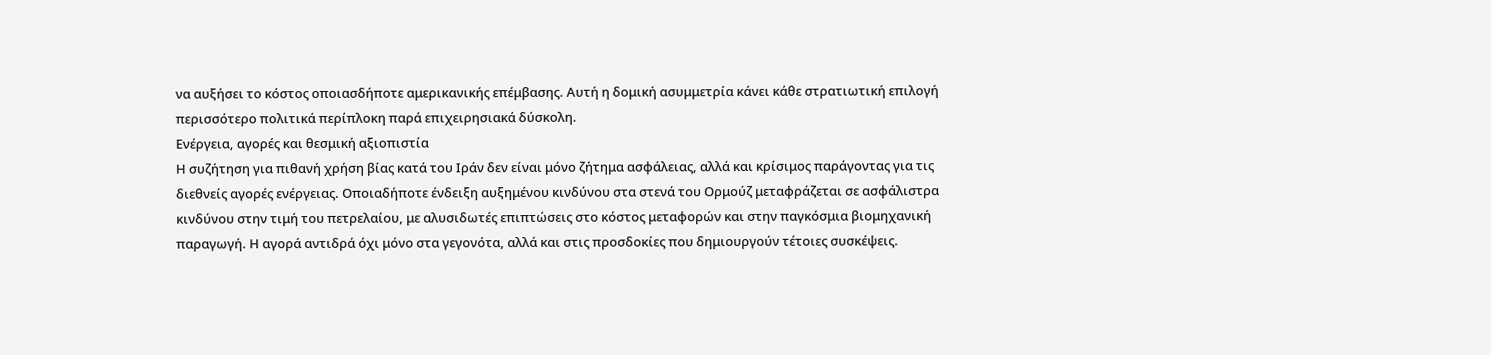να αυξήσει το κόστος οποιασδήποτε αμερικανικής επέμβασης. Αυτή η δομική ασυμμετρία κάνει κάθε στρατιωτική επιλογή περισσότερο πολιτικά περίπλοκη παρά επιχειρησιακά δύσκολη.
Ενέργεια, αγορές και θεσμική αξιοπιστία
Η συζήτηση για πιθανή χρήση βίας κατά του Ιράν δεν είναι μόνο ζήτημα ασφάλειας, αλλά και κρίσιμος παράγοντας για τις διεθνείς αγορές ενέργειας. Οποιαδήποτε ένδειξη αυξημένου κινδύνου στα στενά του Ορμούζ μεταφράζεται σε ασφάλιστρα κινδύνου στην τιμή του πετρελαίου, με αλυσιδωτές επιπτώσεις στο κόστος μεταφορών και στην παγκόσμια βιομηχανική παραγωγή. Η αγορά αντιδρά όχι μόνο στα γεγονότα, αλλά και στις προσδοκίες που δημιουργούν τέτοιες συσκέψεις.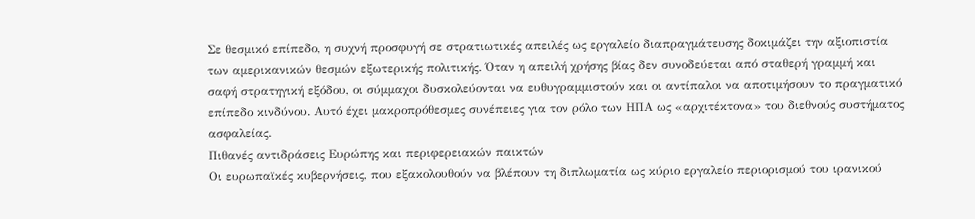Σε θεσμικό επίπεδο, η συχνή προσφυγή σε στρατιωτικές απειλές ως εργαλείο διαπραγμάτευσης δοκιμάζει την αξιοπιστία των αμερικανικών θεσμών εξωτερικής πολιτικής. Όταν η απειλή χρήσης βίας δεν συνοδεύεται από σταθερή γραμμή και σαφή στρατηγική εξόδου, οι σύμμαχοι δυσκολεύονται να ευθυγραμμιστούν και οι αντίπαλοι να αποτιμήσουν το πραγματικό επίπεδο κινδύνου. Αυτό έχει μακροπρόθεσμες συνέπειες για τον ρόλο των ΗΠΑ ως «αρχιτέκτονα» του διεθνούς συστήματος ασφαλείας.
Πιθανές αντιδράσεις Ευρώπης και περιφερειακών παικτών
Οι ευρωπαϊκές κυβερνήσεις, που εξακολουθούν να βλέπουν τη διπλωματία ως κύριο εργαλείο περιορισμού του ιρανικού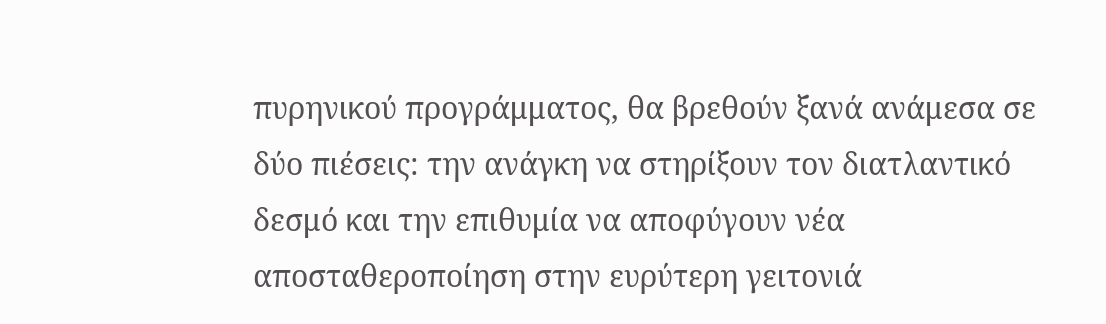πυρηνικού προγράμματος, θα βρεθούν ξανά ανάμεσα σε δύο πιέσεις: την ανάγκη να στηρίξουν τον διατλαντικό δεσμό και την επιθυμία να αποφύγουν νέα αποσταθεροποίηση στην ευρύτερη γειτονιά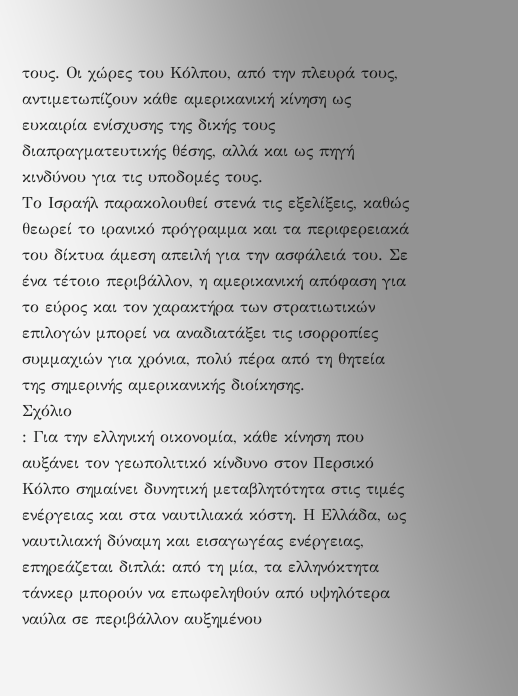τους. Οι χώρες του Κόλπου, από την πλευρά τους, αντιμετωπίζουν κάθε αμερικανική κίνηση ως ευκαιρία ενίσχυσης της δικής τους διαπραγματευτικής θέσης, αλλά και ως πηγή κινδύνου για τις υποδομές τους.
Το Ισραήλ παρακολουθεί στενά τις εξελίξεις, καθώς θεωρεί το ιρανικό πρόγραμμα και τα περιφερειακά του δίκτυα άμεση απειλή για την ασφάλειά του. Σε ένα τέτοιο περιβάλλον, η αμερικανική απόφαση για το εύρος και τον χαρακτήρα των στρατιωτικών επιλογών μπορεί να αναδιατάξει τις ισορροπίες συμμαχιών για χρόνια, πολύ πέρα από τη θητεία της σημερινής αμερικανικής διοίκησης.
Σχόλιο
: Για την ελληνική οικονομία, κάθε κίνηση που αυξάνει τον γεωπολιτικό κίνδυνο στον Περσικό Κόλπο σημαίνει δυνητική μεταβλητότητα στις τιμές ενέργειας και στα ναυτιλιακά κόστη. Η Ελλάδα, ως ναυτιλιακή δύναμη και εισαγωγέας ενέργειας, επηρεάζεται διπλά: από τη μία, τα ελληνόκτητα τάνκερ μπορούν να επωφεληθούν από υψηλότερα ναύλα σε περιβάλλον αυξημένου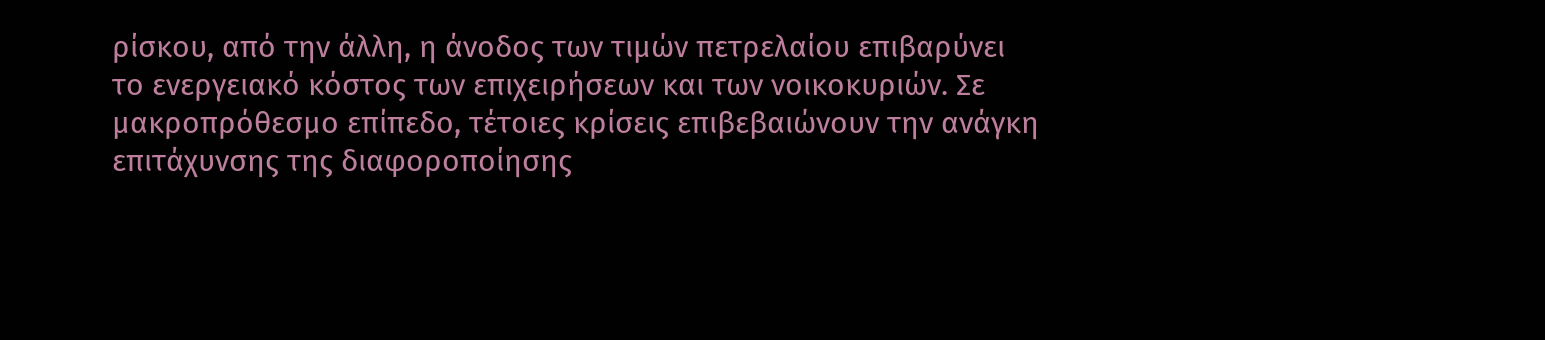ρίσκου, από την άλλη, η άνοδος των τιμών πετρελαίου επιβαρύνει το ενεργειακό κόστος των επιχειρήσεων και των νοικοκυριών. Σε μακροπρόθεσμο επίπεδο, τέτοιες κρίσεις επιβεβαιώνουν την ανάγκη επιτάχυνσης της διαφοροποίησης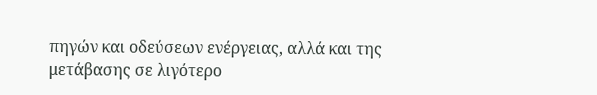πηγών και οδεύσεων ενέργειας, αλλά και της μετάβασης σε λιγότερο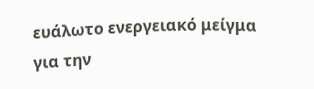ευάλωτο ενεργειακό μείγμα για την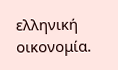ελληνική οικονομία.